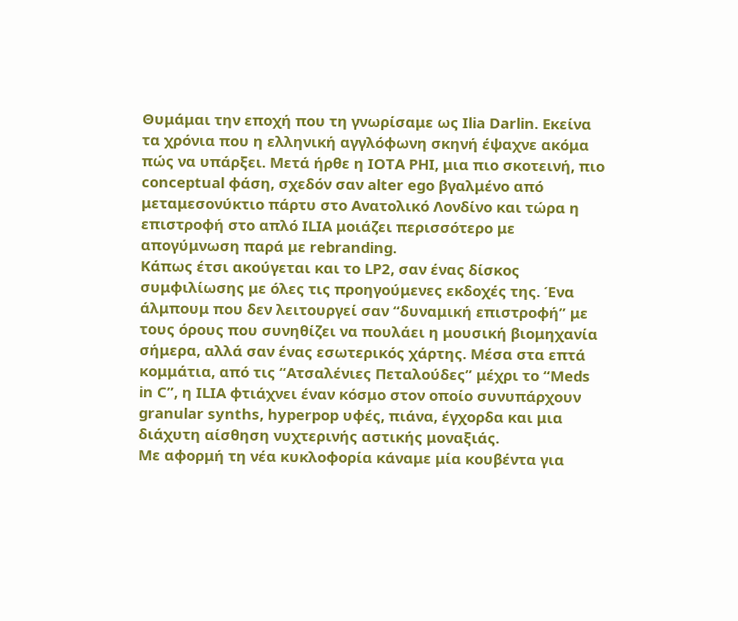Θυμάμαι την εποχή που τη γνωρίσαμε ως Ilia Darlin. Εκείνα τα χρόνια που η ελληνική αγγλόφωνη σκηνή έψαχνε ακόμα πώς να υπάρξει. Μετά ήρθε η IOTA PHI, μια πιο σκοτεινή, πιο conceptual φάση, σχεδόν σαν alter ego βγαλμένο από μεταμεσονύκτιο πάρτυ στο Ανατολικό Λονδίνο και τώρα η επιστροφή στο απλό ILIA μοιάζει περισσότερο με απογύμνωση παρά με rebranding.
Κάπως έτσι ακούγεται και το LP2, σαν ένας δίσκος συμφιλίωσης με όλες τις προηγούμενες εκδοχές της. Ένα άλμπουμ που δεν λειτουργεί σαν “δυναμική επιστροφή” με τους όρους που συνηθίζει να πουλάει η μουσική βιομηχανία σήμερα, αλλά σαν ένας εσωτερικός χάρτης. Μέσα στα επτά κομμάτια, από τις “Ατσαλένιες Πεταλούδες” μέχρι το “Meds in C”, η ILIA φτιάχνει έναν κόσμο στον οποίο συνυπάρχουν granular synths, hyperpop υφές, πιάνα, έγχορδα και μια διάχυτη αίσθηση νυχτερινής αστικής μοναξιάς.
Με αφορμή τη νέα κυκλοφορία κάναμε μία κουβέντα για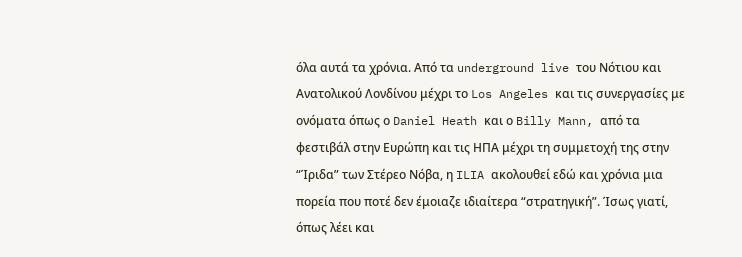όλα αυτά τα χρόνια. Από τα underground live του Νότιου και Ανατολικού Λονδίνου μέχρι το Los Angeles και τις συνεργασίες με ονόματα όπως ο Daniel Heath και ο Billy Mann, από τα φεστιβάλ στην Ευρώπη και τις ΗΠΑ μέχρι τη συμμετοχή της στην “Ίριδα” των Στέρεο Νόβα, η ILIA ακολουθεί εδώ και χρόνια μια πορεία που ποτέ δεν έμοιαζε ιδιαίτερα “στρατηγική”. Ίσως γιατί, όπως λέει και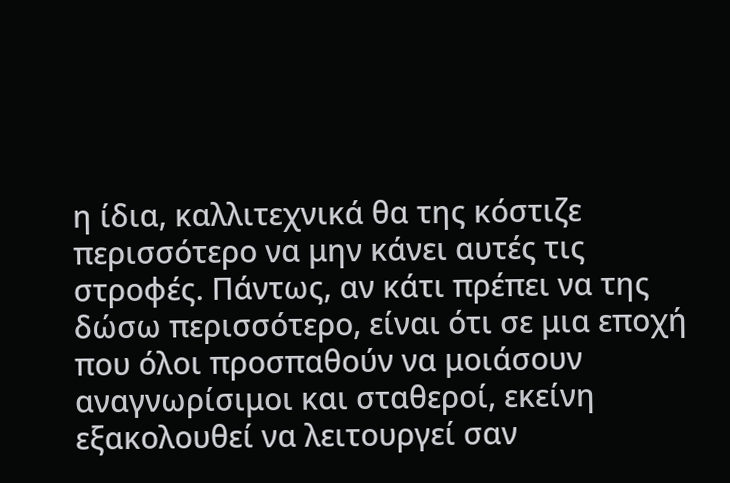η ίδια, καλλιτεχνικά θα της κόστιζε περισσότερο να μην κάνει αυτές τις στροφές. Πάντως, αν κάτι πρέπει να της δώσω περισσότερο, είναι ότι σε μια εποχή που όλοι προσπαθούν να μοιάσουν αναγνωρίσιμοι και σταθεροί, εκείνη εξακολουθεί να λειτουργεί σαν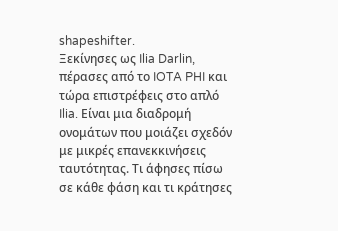shapeshifter.
Ξεκίνησες ως Ilia Darlin, πέρασες από το IOTA PHI και τώρα επιστρέφεις στο απλό Ilia. Είναι μια διαδρομή ονομάτων που μοιάζει σχεδόν με μικρές επανεκκινήσεις ταυτότητας. Τι άφησες πίσω σε κάθε φάση και τι κράτησες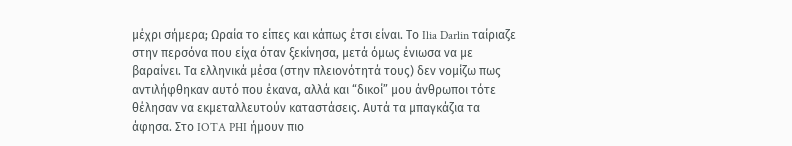μέχρι σήμερα; Ωραία το είπες και κάπως έτσι είναι. Το Ilia Darlin ταίριαζε στην περσόνα που είχα όταν ξεκίνησα, μετά όμως ένιωσα να με βαραίνει. Τα ελληνικά μέσα (στην πλειονότητά τους) δεν νομίζω πως αντιλήφθηκαν αυτό που έκανα, αλλά και “δικοί” μου άνθρωποι τότε θέλησαν να εκμεταλλευτούν καταστάσεις. Αυτά τα μπαγκάζια τα άφησα. Στο IOTA PHI ήμουν πιο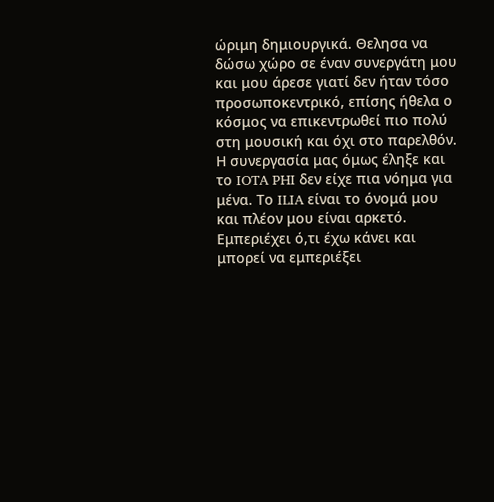ώριμη δημιουργικά. Θελησα να δώσω χώρο σε έναν συνεργάτη μου και μου άρεσε γιατί δεν ήταν τόσο προσωποκεντρικό, επίσης ήθελα ο κόσμος να επικεντρωθεί πιο πολύ στη μουσική και όχι στο παρελθόν. Η συνεργασία μας όμως έληξε και το IOTA PHI δεν είχε πια νόημα για μένα. Το ILIA είναι το όνομά μου και πλέον μου είναι αρκετό. Εμπεριέχει ό,τι έχω κάνει και μπορεί να εμπεριέξει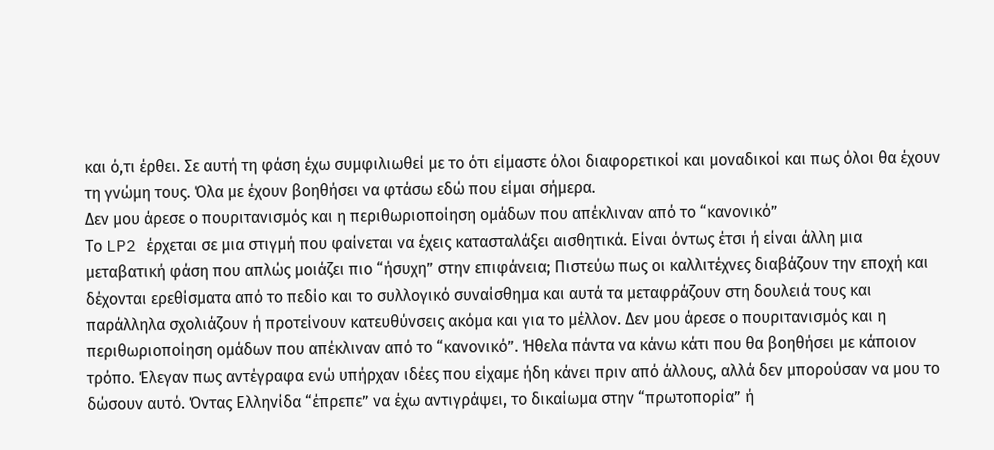και ό,τι έρθει. Σε αυτή τη φάση έχω συμφιλιωθεί με το ότι είμαστε όλοι διαφορετικοί και μοναδικοί και πως όλοι θα έχουν τη γνώμη τους. Όλα με έχουν βοηθήσει να φτάσω εδώ που είμαι σήμερα.
Δεν μου άρεσε ο πουριτανισμός και η περιθωριοποίηση ομάδων που απέκλιναν από το “κανονικό”
Το LP2 έρχεται σε μια στιγμή που φαίνεται να έχεις κατασταλάξει αισθητικά. Είναι όντως έτσι ή είναι άλλη μια μεταβατική φάση που απλώς μοιάζει πιο “ήσυχη” στην επιφάνεια; Πιστεύω πως οι καλλιτέχνες διαβάζουν την εποχή και δέχονται ερεθίσματα από το πεδίο και το συλλογικό συναίσθημα και αυτά τα μεταφράζουν στη δουλειά τους και παράλληλα σχολιάζουν ή προτείνουν κατευθύνσεις ακόμα και για το μέλλον. Δεν μου άρεσε ο πουριτανισμός και η περιθωριοποίηση ομάδων που απέκλιναν από το “κανονικό”. Ήθελα πάντα να κάνω κάτι που θα βοηθήσει με κάποιον τρόπο. Έλεγαν πως αντέγραφα ενώ υπήρχαν ιδέες που είχαμε ήδη κάνει πριν από άλλους, αλλά δεν μπορούσαν να μου το δώσουν αυτό. Όντας Ελληνίδα “έπρεπε” να έχω αντιγράψει, το δικαίωμα στην “πρωτοπορία” ή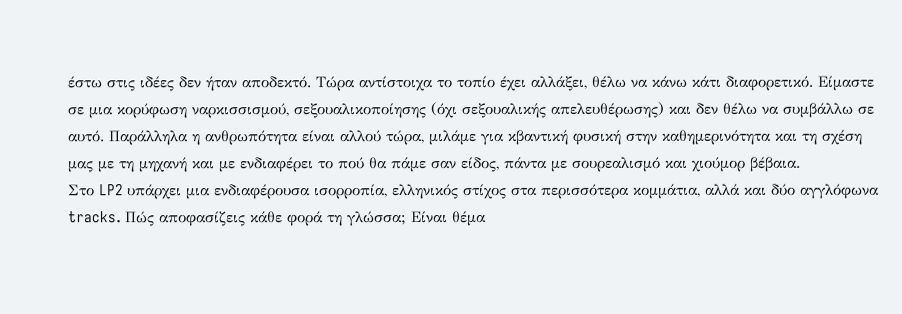έστω στις ιδέες δεν ήταν αποδεκτό. Τώρα αντίστοιχα το τοπίο έχει αλλάξει, θέλω να κάνω κάτι διαφορετικό. Είμαστε σε μια κορύφωση ναρκισσισμού, σεξουαλικοποίησης (όχι σεξουαλικής απελευθέρωσης) και δεν θέλω να συμβάλλω σε αυτό. Παράλληλα η ανθρωπότητα είναι αλλού τώρα, μιλάμε για κβαντική φυσική στην καθημερινότητα και τη σχέση μας με τη μηχανή και με ενδιαφέρει το πού θα πάμε σαν είδος, πάντα με σουρεαλισμό και χιούμορ βέβαια.
Στο LP2 υπάρχει μια ενδιαφέρουσα ισορροπία, ελληνικός στίχος στα περισσότερα κομμάτια, αλλά και δύο αγγλόφωνα tracks. Πώς αποφασίζεις κάθε φορά τη γλώσσα; Είναι θέμα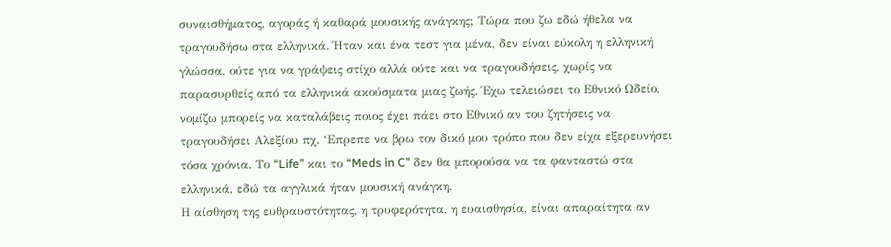συναισθήματος, αγοράς ή καθαρά μουσικής ανάγκης; Τώρα που ζω εδώ ήθελα να τραγουδήσω στα ελληνικά. Ήταν και ένα τεστ για μένα, δεν είναι εύκολη η ελληνική γλώσσα, ούτε για να γράψεις στίχο αλλά ούτε και να τραγουδήσεις, χωρίς να παρασυρθείς από τα ελληνικά ακούσματα μιας ζωής. Έχω τελειώσει το Εθνικό Ωδείο, νομίζω μπορείς να καταλάβεις ποιος έχει πάει στο Εθνικό αν του ζητήσεις να τραγουδήσει Αλεξίου πχ. ‘Επρεπε να βρω τον δικό μου τρόπο που δεν είχα εξερευνήσει τόσα χρόνια. Το “Life” και το “Meds in C” δεν θα μπορούσα να τα φανταστώ στα ελληνικά, εδώ τα αγγλικά ήταν μουσική ανάγκη.
Η αίσθηση της ευθραυστότητας, η τρυφερότητα, η ευαισθησία, είναι απαραίτητα αν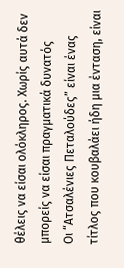θέλεις να είσαι ολόκληρος. Χωρίς αυτά δεν μπορείς να είσαι πραγματικά δυνατός
Οι “Ατσαλένιες Πεταλούδες” είναι ένας τίτλος που κουβαλάει ήδη μια ένταση, είναι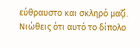εύθραυστο και σκληρό μαζί. Νιώθεις ότι αυτό το δίπολο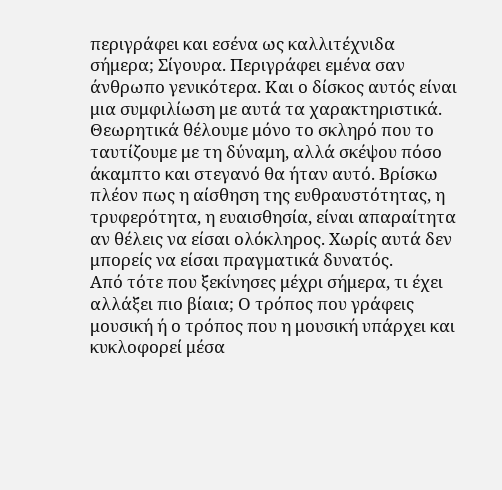περιγράφει και εσένα ως καλλιτέχνιδα σήμερα; Σίγουρα. Περιγράφει εμένα σαν άνθρωπο γενικότερα. Και ο δίσκος αυτός είναι μια συμφιλίωση με αυτά τα χαρακτηριστικά. Θεωρητικά θέλουμε μόνο το σκληρό που το ταυτίζουμε με τη δύναμη, αλλά σκέψου πόσο άκαμπτο και στεγανό θα ήταν αυτό. Βρίσκω πλέον πως η αίσθηση της ευθραυστότητας, η τρυφερότητα, η ευαισθησία, είναι απαραίτητα αν θέλεις να είσαι ολόκληρος. Χωρίς αυτά δεν μπορείς να είσαι πραγματικά δυνατός.
Από τότε που ξεκίνησες μέχρι σήμερα, τι έχει αλλάξει πιο βίαια; Ο τρόπος που γράφεις μουσική ή ο τρόπος που η μουσική υπάρχει και κυκλοφορεί μέσα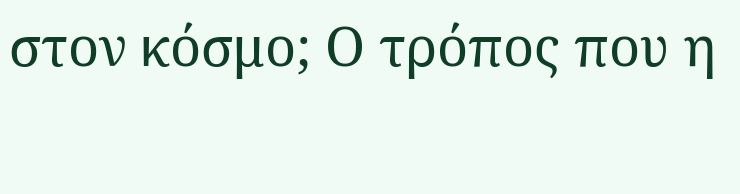στον κόσμο; Ο τρόπος που η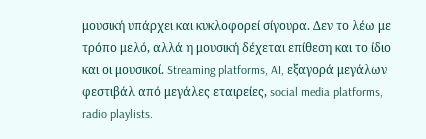μουσική υπάρχει και κυκλοφορεί σίγουρα. Δεν το λέω με τρόπο μελό, αλλά η μουσική δέχεται επίθεση και το ίδιο και οι μουσικοί. Streaming platforms, AI, εξαγορά μεγάλων φεστιβάλ από μεγάλες εταιρείες, social media platforms, radio playlists.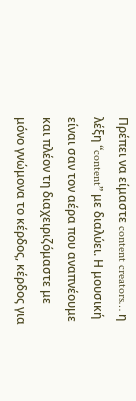Πρέπει να είμαστε content creators… η λέξη “content” με διαλύει. Η μουσική είναι σαν τον αέρα που αναπνέουμε και πλέον τη διαχειριζόμαστε με μόνο γνώμονα το κέρδος, κέρδος για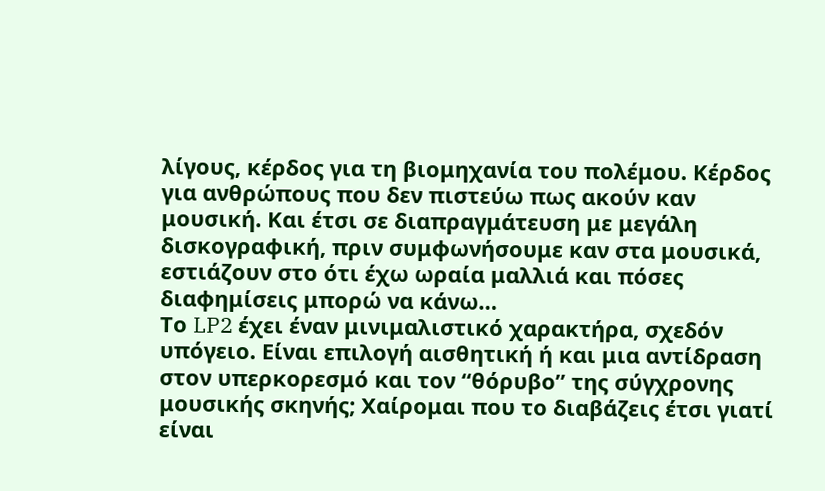λίγους, κέρδος για τη βιομηχανία του πολέμου. Κέρδος για ανθρώπους που δεν πιστεύω πως ακούν καν μουσική. Και έτσι σε διαπραγμάτευση με μεγάλη δισκογραφική, πριν συμφωνήσουμε καν στα μουσικά, εστιάζουν στο ότι έχω ωραία μαλλιά και πόσες διαφημίσεις μπορώ να κάνω…
Το LP2 έχει έναν μινιμαλιστικό χαρακτήρα, σχεδόν υπόγειο. Είναι επιλογή αισθητική ή και μια αντίδραση στον υπερκορεσμό και τον “θόρυβο” της σύγχρονης μουσικής σκηνής; Χαίρομαι που το διαβάζεις έτσι γιατί είναι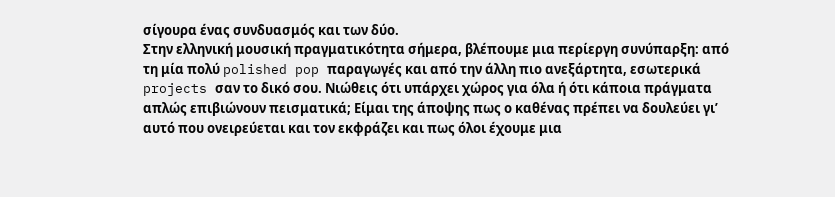σίγουρα ένας συνδυασμός και των δύο.
Στην ελληνική μουσική πραγματικότητα σήμερα, βλέπουμε μια περίεργη συνύπαρξη: από τη μία πολύ polished pop παραγωγές και από την άλλη πιο ανεξάρτητα, εσωτερικά projects σαν το δικό σου. Νιώθεις ότι υπάρχει χώρος για όλα ή ότι κάποια πράγματα απλώς επιβιώνουν πεισματικά; Είμαι της άποψης πως ο καθένας πρέπει να δουλεύει γι’ αυτό που ονειρεύεται και τον εκφράζει και πως όλοι έχουμε μια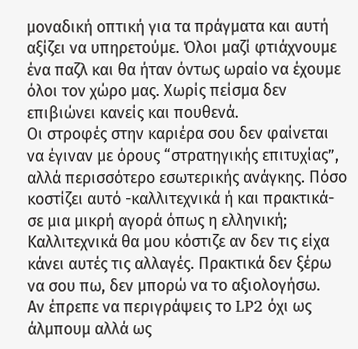μοναδική οπτική για τα πράγματα και αυτή αξίζει να υπηρετούμε. Όλοι μαζί φτιάχνουμε ένα παζλ και θα ήταν όντως ωραίο να έχουμε όλοι τον χώρο μας. Χωρίς πείσμα δεν επιβιώνει κανείς και πουθενά.
Οι στροφές στην καριέρα σου δεν φαίνεται να έγιναν με όρους “στρατηγικής επιτυχίας”, αλλά περισσότερο εσωτερικής ανάγκης. Πόσο κοστίζει αυτό -καλλιτεχνικά ή και πρακτικά- σε μια μικρή αγορά όπως η ελληνική; Καλλιτεχνικά θα μου κόστιζε αν δεν τις είχα κάνει αυτές τις αλλαγές. Πρακτικά δεν ξέρω να σου πω, δεν μπορώ να το αξιολογήσω.
Αν έπρεπε να περιγράψεις το LP2 όχι ως άλμπουμ αλλά ως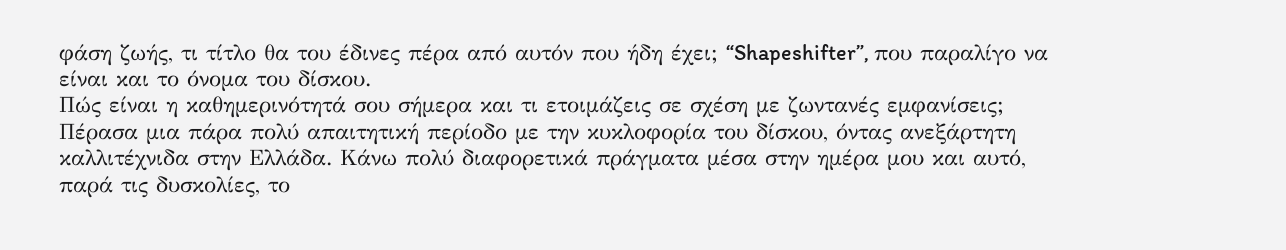φάση ζωής, τι τίτλο θα του έδινες πέρα από αυτόν που ήδη έχει; “Shapeshifter”, που παραλίγο να είναι και το όνομα του δίσκου.
Πώς είναι η καθημερινότητά σου σήμερα και τι ετοιμάζεις σε σχέση με ζωντανές εμφανίσεις; Πέρασα μια πάρα πολύ απαιτητική περίοδο με την κυκλοφορία του δίσκου, όντας ανεξάρτητη καλλιτέχνιδα στην Ελλάδα. Κάνω πολύ διαφορετικά πράγματα μέσα στην ημέρα μου και αυτό, παρά τις δυσκολίες, το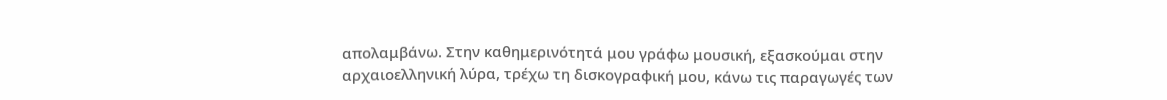απολαμβάνω. Στην καθημερινότητά μου γράφω μουσική, εξασκούμαι στην αρχαιοελληνική λύρα, τρέχω τη δισκογραφική μου, κάνω τις παραγωγές των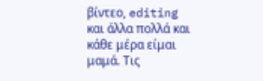βίντεο, editing και άλλα πολλά και κάθε μέρα είμαι μαμά. Τις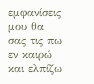εμφανίσεις μου θα σας τις πω εν καιρώ και ελπίζω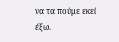να τα πούμε εκεί έξω.